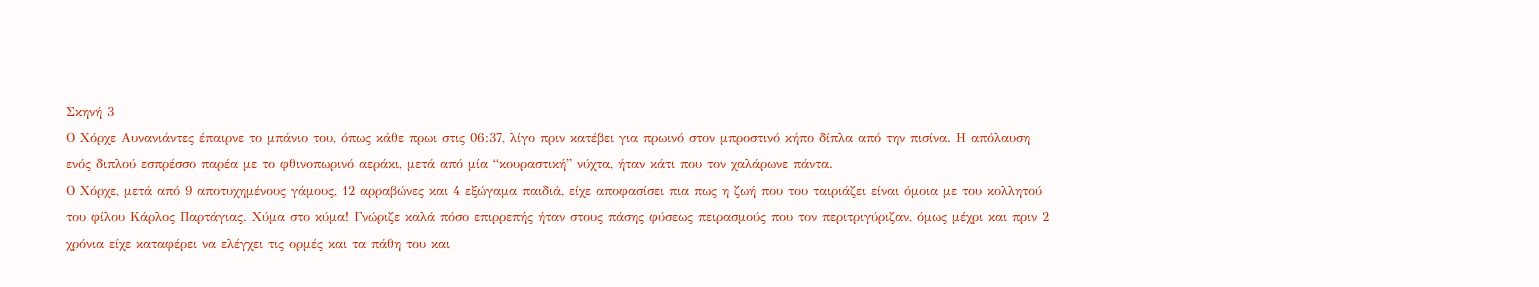Σκηνή 3
Ο Χόρχε Αυνανιάντες έπαιρνε το μπάνιο του, όπως κάθε πρωι στις 06:37, λίγο πριν κατέβει για πρωινό στον μπροστινό κήπο δίπλα από την πισίνα. Η απόλαυση ενός διπλού εσπρέσσο παρέα με το φθινοπωρινό αεράκι, μετά από μία “κουραστική” νύχτα, ήταν κάτι που τον χαλάρωνε πάντα.
Ο Χόρχε, μετά από 9 αποτυχημένους γάμους, 12 αρραβώνες και 4 εξώγαμα παιδιά, είχε αποφασίσει πια πως η ζωή που του ταιριάζει είναι όμοια με του κολλητού του φίλου Κάρλος Παρτάγιας. Χύμα στο κύμα! Γνώριζε καλά πόσο επιρρεπής ήταν στους πάσης φύσεως πειρασμούς που τον περιτριγύριζαν, όμως μέχρι και πριν 2 χρόνια είχε καταφέρει να ελέγχει τις ορμές και τα πάθη του και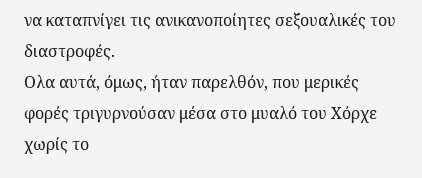να καταπνίγει τις ανικανοποίητες σεξουαλικές του διαστροφές.
Ολα αυτά, όμως, ήταν παρελθόν, που μερικές φορές τριγυρνούσαν μέσα στο μυαλό του Χόρχε χωρίς το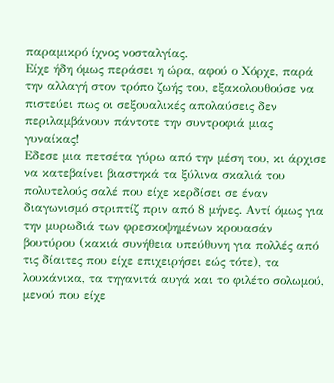παραμικρό ίχνος νοσταλγίας.
Είχε ήδη όμως περάσει η ώρα, αφού ο Χόρχε, παρά την αλλαγή στον τρόπο ζωής του, εξακολουθούσε να πιστεύει πως οι σεξουαλικές απολαύσεις δεν περιλαμβάνουν πάντοτε την συντροφιά μιας γυναίκας!
Εδεσε μια πετσέτα γύρω από την μέση του, κι άρχισε να κατεβαίνει βιαστηκά τα ξύλινα σκαλιά του πολυτελούς σαλέ που είχε κερδίσει σε έναν διαγωνισμό στριπτίζ πριν από 8 μήνες. Αντί όμως για την μυρωδιά των φρεσκοψημένων κρουασάν βουτύρου (κακιά συνήθεια υπεύθυνη για πολλές από τις δίαιτες που είχε επιχειρήσει εώς τότε), τα λουκάνικα, τα τηγανιτά αυγά και το φιλέτο σολωμού, μενού που είχε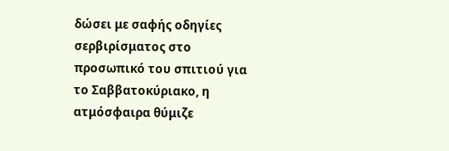δώσει με σαφής οδηγίες σερβιρίσματος στο προσωπικό του σπιτιού για το Σαββατοκύριακο, η ατμόσφαιρα θύμιζε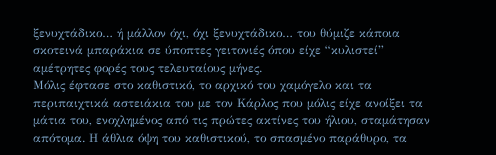ξενυχτάδικο… ή μάλλον όχι, όχι ξενυχτάδικο… του θύμιζε κάποια σκοτεινά μπαράκια σε ύποπτες γειτονιές όπου είχε “κυλιστεί” αμέτρητες φορές τους τελευταίους μήνες.
Μόλις έφτασε στο καθιστικό, το αρχικό του χαμόγελο και τα περιπαιχτικά αστειάκια του με τον Κάρλος που μόλις είχε ανοίξει τα μάτια του, ενοχλημένος από τις πρώτες ακτίνες του ήλιου, σταμάτησαν απότομα. Η άθλια όψη του καθιστικού, το σπασμένο παράθυρο, τα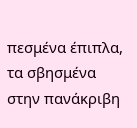πεσμένα έπιπλα, τα σβησμένα στην πανάκριβη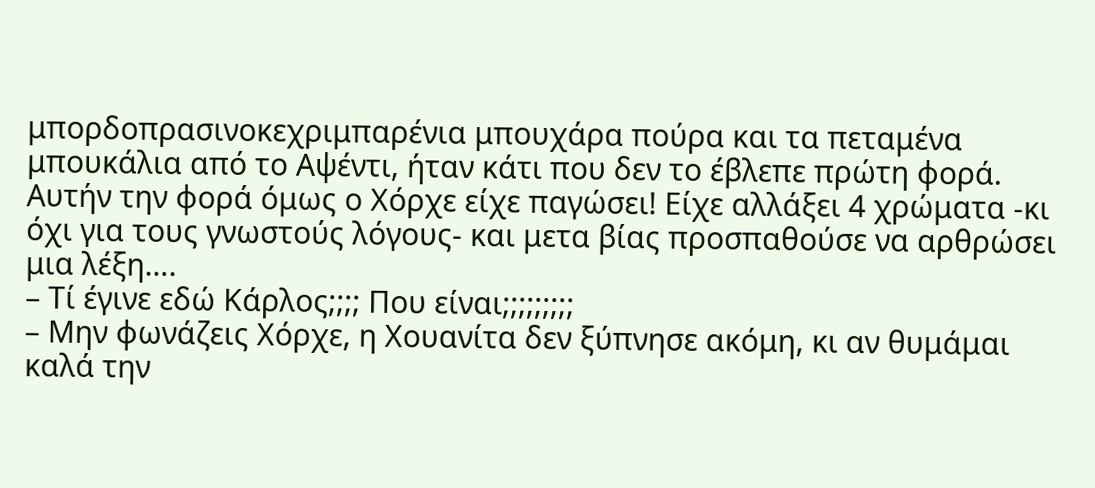μπορδοπρασινοκεχριμπαρένια μπουχάρα πούρα και τα πεταμένα μπουκάλια από το Αψέντι, ήταν κάτι που δεν το έβλεπε πρώτη φορά. Αυτήν την φορά όμως ο Χόρχε είχε παγώσει! Είχε αλλάξει 4 χρώματα -κι όχι για τους γνωστούς λόγους- και μετα βίας προσπαθούσε να αρθρώσει μια λέξη….
– Τί έγινε εδώ Κάρλος;;;; Που είναι;;;;;;;;;
– Μην φωνάζεις Χόρχε, η Χουανίτα δεν ξύπνησε ακόμη, κι αν θυμάμαι καλά την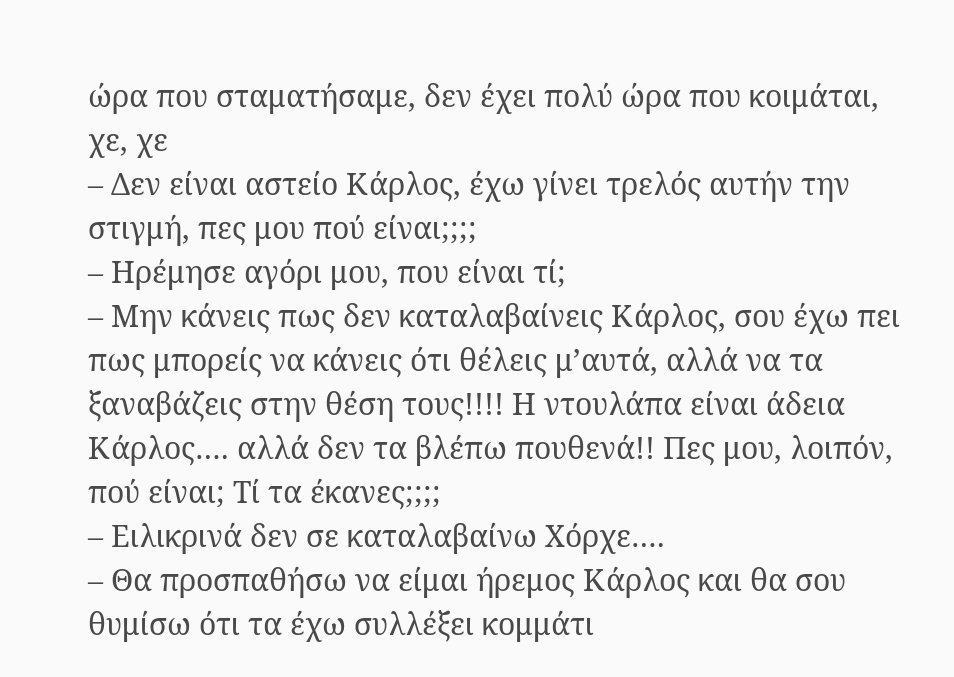ώρα που σταματήσαμε, δεν έχει πολύ ώρα που κοιμάται, χε, χε
– Δεν είναι αστείο Κάρλος, έχω γίνει τρελός αυτήν την στιγμή, πες μου πού είναι;;;;
– Ηρέμησε αγόρι μου, που είναι τί;
– Μην κάνεις πως δεν καταλαβαίνεις Κάρλος, σου έχω πει πως μπορείς να κάνεις ότι θέλεις μ’αυτά, αλλά να τα ξαναβάζεις στην θέση τους!!!! Η ντουλάπα είναι άδεια Κάρλος…. αλλά δεν τα βλέπω πουθενά!! Πες μου, λοιπόν, πού είναι; Τί τα έκανες;;;;
– Ειλικρινά δεν σε καταλαβαίνω Χόρχε….
– Θα προσπαθήσω να είμαι ήρεμος Κάρλος και θα σου θυμίσω ότι τα έχω συλλέξει κομμάτι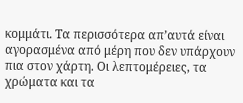κομμάτι. Τα περισσότερα απ’αυτά είναι αγορασμένα από μέρη που δεν υπάρχουν πια στον χάρτη. Οι λεπτομέρειες, τα χρώματα και τα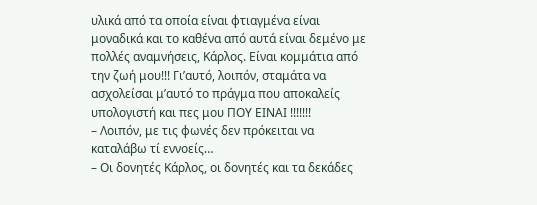υλικά από τα οποία είναι φτιαγμένα είναι μοναδικά και το καθένα από αυτά είναι δεμένο με πολλές αναμνήσεις, Κάρλος. Είναι κομμάτια από την ζωή μου!!! Γι’αυτό, λοιπόν, σταμάτα να ασχολείσαι μ’αυτό το πράγμα που αποκαλείς υπολογιστή και πες μου ΠΟΥ ΕΙΝΑΙ !!!!!!!
– Λοιπόν, με τις φωνές δεν πρόκειται να καταλάβω τί εννοείς…
– Οι δονητές Κάρλος, οι δονητές και τα δεκάδες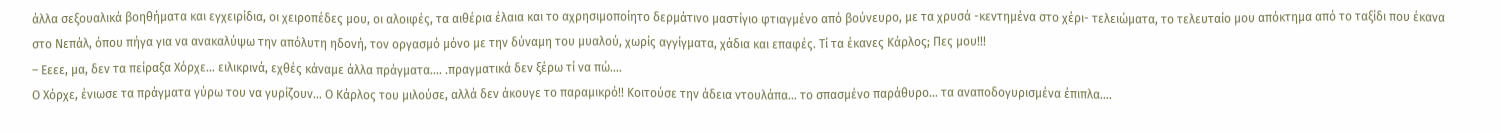άλλα σεξουαλικά βοηθήματα και εγχειρίδια, οι χειροπέδες μου, οι αλοιφές, τα αιθέρια έλαια και το αχρησιμοποίητο δερμάτινο μαστίγιο φτιαγμένο από βούνευρο, με τα χρυσά -κεντημένα στο χέρι- τελειώματα, το τελευταίο μου απόκτημα από το ταξίδι που έκανα στο Νεπάλ, όπου πήγα για να ανακαλύψω την απόλυτη ηδονή, τον οργασμό μόνο με την δύναμη του μυαλού, χωρίς αγγίγματα, χάδια και επαφές. Τί τα έκανες Κάρλος; Πες μου!!!
– Εεεε, μα, δεν τα πείραξα Χόρχε… ειλικρινά, εχθές κάναμε άλλα πράγματα…. .πραγματικά δεν ξέρω τί να πώ….
Ο Χόρχε, ένιωσε τα πράγματα γύρω του να γυρίζουν… Ο Κάρλος του μιλούσε, αλλά δεν άκουγε το παραμικρό!! Κοιτούσε την άδεια ντουλάπα… το σπασμένο παράθυρο… τα αναποδογυρισμένα έπιπλα….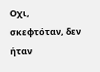Οχι, σκεφτόταν, δεν ήταν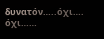δυνατόν…..όχι…. όχι……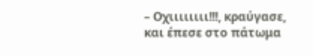– Οχιιιιιιιι!!!, κραύγασε, και έπεσε στο πάτωμα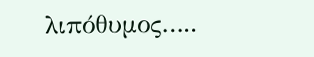λιπόθυμος…..